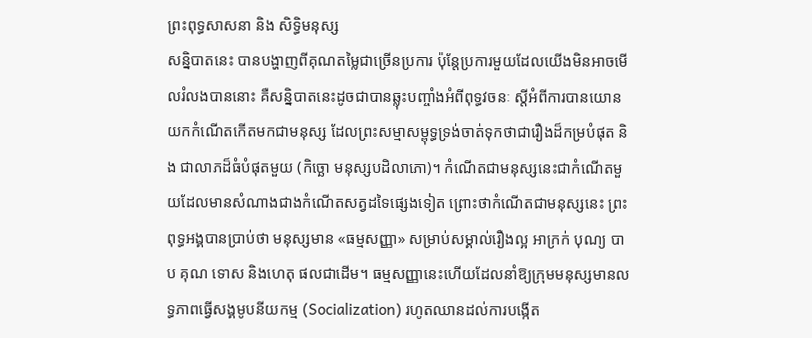ព្រះពុទ្ធសាសនា និង សិទ្ធិមនុស្ស
សន្និបាតនេះ បានបង្ហាញពីគុណតម្លៃជាច្រើនប្រការ ប៉ុន្តែប្រការមួយដែលយើងមិនអាចមើលរំលងបាននោះ គឺសន្និបាតនេះដូចជាបានឆ្លុះបញ្ចាំងអំពីពុទ្ធវចនៈ ស្តីអំពីការបានយោនយកកំណើតកើតមកជាមនុស្ស ដែលព្រះសម្មាសម្ពុទ្ធទ្រង់ចាត់ទុកថាជារឿងដ៏កម្របំផុត និង ជាលាភដ៏ធំបំផុតមួយ (កិច្ឆោ មនុស្សបដិលាភោ)។ កំណើតជាមនុស្សនេះជាកំណើតមួយដែលមានសំណាងជាងកំណើតសត្វដទៃផ្សេងទៀត ព្រោះថាកំណើតជាមនុស្សនេះ ព្រះពុទ្ធអង្គបានប្រាប់ថា មនុស្សមាន «ធម្មសញ្ញា» សម្រាប់សម្គាល់រឿងល្អ អាក្រក់ បុណ្យ បាប គុណ ទោស និងហេតុ ផលជាដើម។ ធម្មសញ្ញានេះហើយដែលនាំឱ្យក្រុមមនុស្សមានលទ្ធភាពធ្វើសង្គមូបនីយកម្ម (Socialization) រហូតឈានដល់ការបង្កើត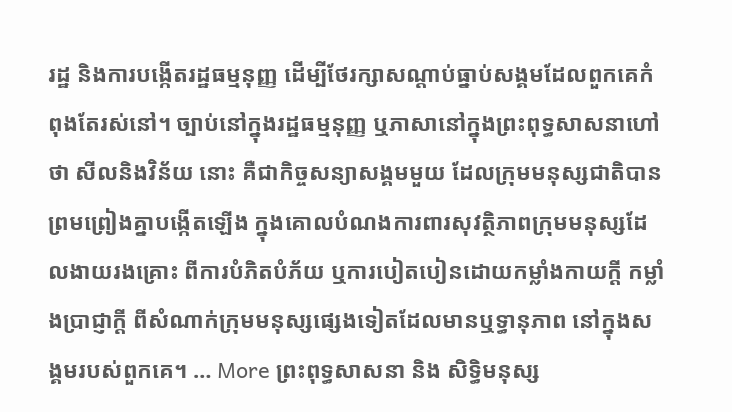រដ្ឋ និងការបង្កើតរដ្ឋធម្មនុញ្ញ ដើម្បីថែរក្សាសណ្ដាប់ធ្នាប់សង្គមដែលពួកគេកំពុងតែរស់នៅ។ ច្បាប់នៅក្នុងរដ្ឋធម្មនុញ្ញ ឬភាសានៅក្នុងព្រះពុទ្ធសាសនាហៅថា សីលនិងវិន័យ នោះ គឺជាកិច្ចសន្យាសង្គមមួយ ដែលក្រុមមនុស្សជាតិបានព្រមព្រៀងគ្នាបង្កើតឡើង ក្នុងគោលបំណងការពារសុវត្ថិភាពក្រុមមនុស្សដែលងាយរងគ្រោះ ពីការបំភិតបំភ័យ ឬការបៀតបៀនដោយកម្លាំងកាយក្ដី កម្លាំងប្រាជ្ញាក្ដី ពីសំណាក់ក្រុមមនុស្សផ្សេងទៀតដែលមានឬទ្ធានុភាព នៅក្នុងសង្គមរបស់ពួកគេ។ … More ព្រះពុទ្ធសាសនា និង សិទ្ធិមនុស្ស